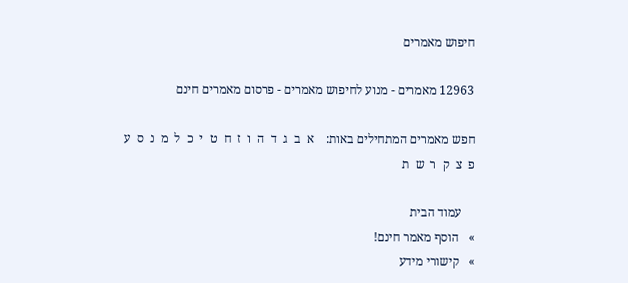חיפוש מאמרים

12963 מאמרים - מנוע לחיפוש מאמרים - פרסום מאמרים חינם

חפש מאמרים המתחילים באות:    א  ב  ג  ד  ה  ו  ז  ח  ט  י  כ  ל  מ  נ  ס  ע  פ  צ  ק  ר  ש  ת

    עמוד הבית
»   הוסף מאמר חינם!
»   קישורי מידע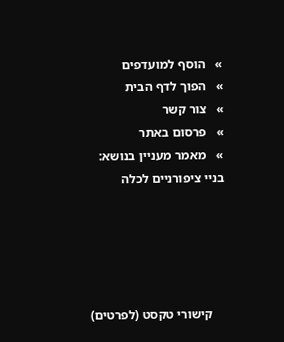»   הוסף למועדפים
»   הפוך לדף הבית
»   צור קשר
»   פרסום באתר
»   מאמר מעניין בנושא:
בניי ציפורניים לכלה





    קישורי טקסט (לפרטים)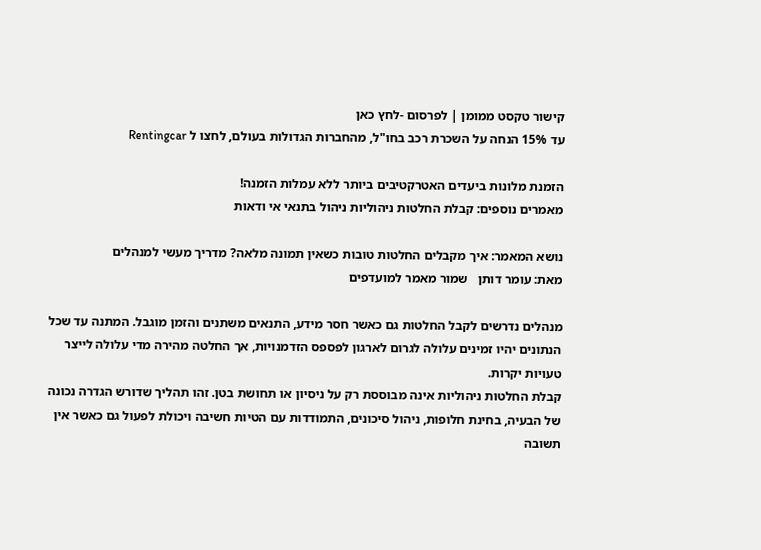קישור טקסט ממומן | לפרסום -לחץ כאן
עד 15% הנחה על השכרת רכב בחו"ל, מהחברות הגדולות בעולם, לחצו ל Rentingcar

הזמנת מלונות ביעדים האטרקטיבים ביותר ללא עמלות הזמנה!
מאמרים נוספים: קבלת החלטות ניהוליות ניהול בתנאי אי ודאות

נושא המאמר: איך מקבלים החלטות טובות כשאין תמונה מלאה? מדריך מעשי למנהלים
מאת: עומר דותן   שמור מאמר למועדפים

מנהלים נדרשים לקבל החלטות גם כאשר חסר מידע, התנאים משתנים והזמן מוגבל. המתנה עד שכל הנתונים יהיו זמינים עלולה לגרום לארגון לפספס הזדמנויות, אך החלטה מהירה מדי עלולה לייצר טעויות יקרות.
קבלת החלטות ניהוליות אינה מבוססת רק על ניסיון או תחושת בטן. זהו תהליך שדורש הגדרה נכונה של הבעיה, בחינת חלופות, ניהול סיכונים, התמודדות עם הטיות חשיבה ויכולת לפעול גם כאשר אין תשובה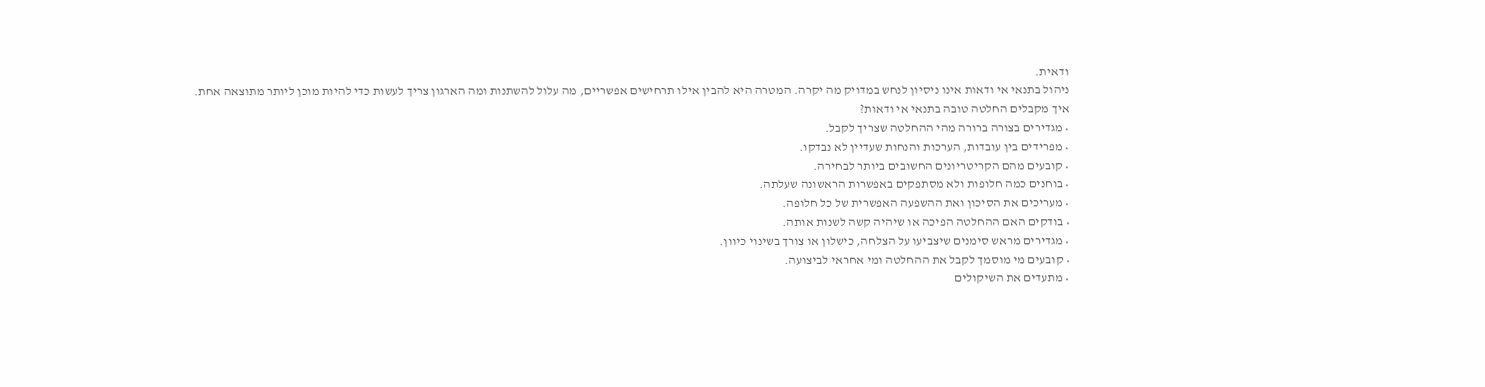ודאית.
ניהול בתנאי אי ודאות אינו ניסיון לנחש במדויק מה יקרה. המטרה היא להבין אילו תרחישים אפשריים, מה עלול להשתנות ומה הארגון צריך לעשות כדי להיות מוכן ליותר מתוצאה אחת.
איך מקבלים החלטה טובה בתנאי אי ודאות?
• מגדירים בצורה ברורה מהי ההחלטה שצריך לקבל.
• מפרידים בין עובדות, הערכות והנחות שעדיין לא נבדקו.
• קובעים מהם הקריטריונים החשובים ביותר לבחירה.
• בוחנים כמה חלופות ולא מסתפקים באפשרות הראשונה שעלתה.
• מעריכים את הסיכון ואת ההשפעה האפשרית של כל חלופה.
• בודקים האם ההחלטה הפיכה או שיהיה קשה לשנות אותה.
• מגדירים מראש סימנים שיצביעו על הצלחה, כישלון או צורך בשינוי כיוון.
• קובעים מי מוסמך לקבל את ההחלטה ומי אחראי לביצועה.
• מתעדים את השיקולים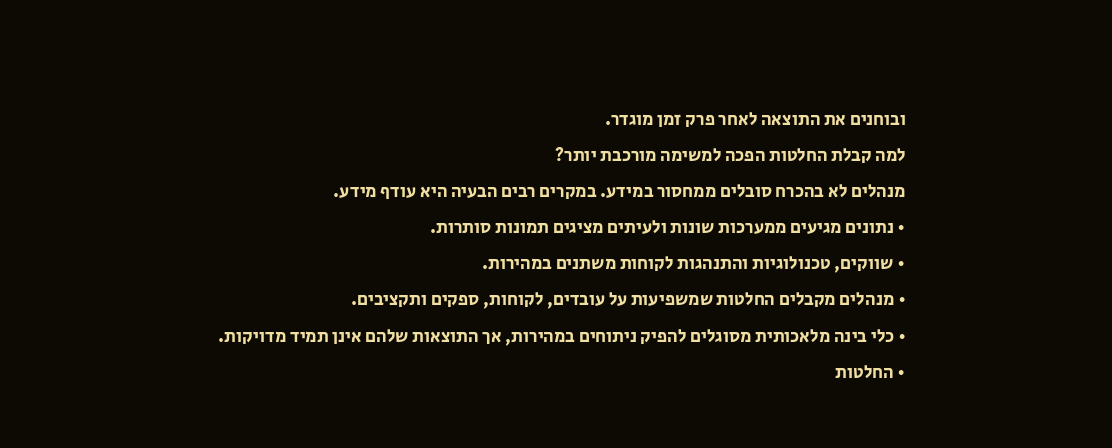ובוחנים את התוצאה לאחר פרק זמן מוגדר.
למה קבלת החלטות הפכה למשימה מורכבת יותר?
מנהלים לא בהכרח סובלים ממחסור במידע. במקרים רבים הבעיה היא עודף מידע.
• נתונים מגיעים ממערכות שונות ולעיתים מציגים תמונות סותרות.
• שווקים, טכנולוגיות והתנהגות לקוחות משתנים במהירות.
• מנהלים מקבלים החלטות שמשפיעות על עובדים, לקוחות, ספקים ותקציבים.
• כלי בינה מלאכותית מסוגלים להפיק ניתוחים במהירות, אך התוצאות שלהם אינן תמיד מדויקות.
• החלטות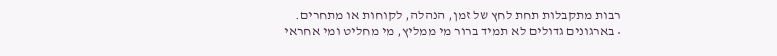רבות מתקבלות תחת לחץ של זמן, הנהלה, לקוחות או מתחרים.
• בארגונים גדולים לא תמיד ברור מי ממליץ, מי מחליט ומי אחראי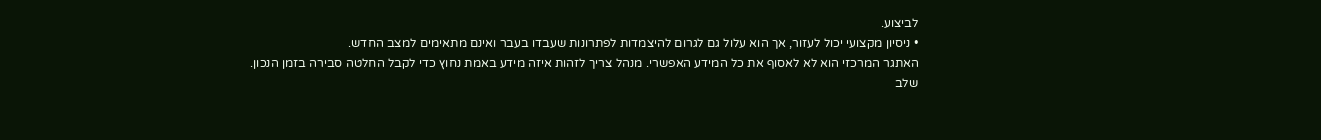לביצוע.
• ניסיון מקצועי יכול לעזור, אך הוא עלול גם לגרום להיצמדות לפתרונות שעבדו בעבר ואינם מתאימים למצב החדש.
האתגר המרכזי הוא לא לאסוף את כל המידע האפשרי. מנהל צריך לזהות איזה מידע באמת נחוץ כדי לקבל החלטה סבירה בזמן הנכון.
שלב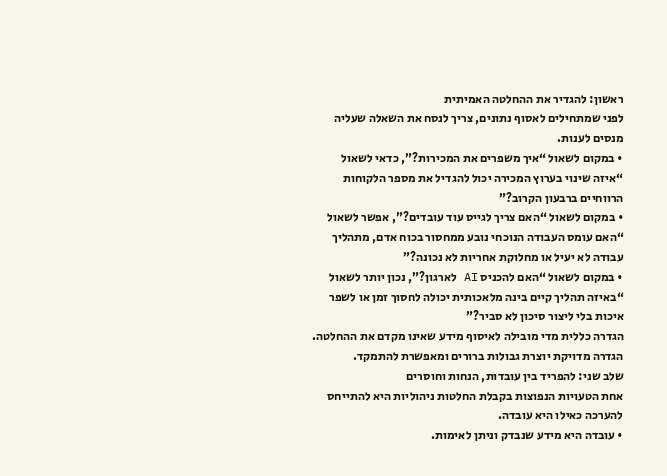ראשון: להגדיר את ההחלטה האמיתית
לפני שמתחילים לאסוף נתונים, צריך לנסח את השאלה שעליה מנסים לענות.
• במקום לשאול “איך משפרים את המכירות?”, כדאי לשאול “איזה שינוי בערוץ המכירה יכול להגדיל את מספר הלקוחות הרווחיים ברבעון הקרוב?”
• במקום לשאול “האם צריך לגייס עוד עובדים?”, אפשר לשאול “האם עומס העבודה הנוכחי נובע ממחסור בכוח אדם, מתהליך עבודה לא יעיל או מחלוקת אחריות לא נכונה?”
• במקום לשאול “האם להכניס AI לארגון?”, נכון יותר לשאול “באיזה תהליך קיים בינה מלאכותית יכולה לחסוך זמן או לשפר איכות בלי ליצור סיכון לא סביר?”
הגדרה כללית מדי מובילה לאיסוף מידע שאינו מקדם את ההחלטה. הגדרה מדויקת יוצרת גבולות ברורים ומאפשרת להתמקד.
שלב שני: להפריד בין עובדות, הנחות וחוסרים
אחת הטעויות הנפוצות בקבלת החלטות ניהוליות היא להתייחס להערכה כאילו היא עובדה.
• עובדה היא מידע שנבדק וניתן לאימות.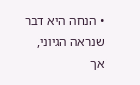• הנחה היא דבר שנראה הגיוני, אך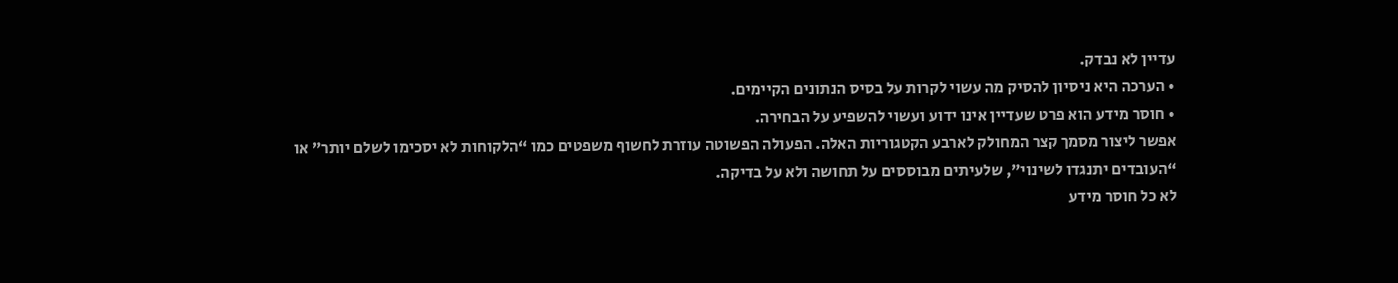עדיין לא נבדק.
• הערכה היא ניסיון להסיק מה עשוי לקרות על בסיס הנתונים הקיימים.
• חוסר מידע הוא פרט שעדיין אינו ידוע ועשוי להשפיע על הבחירה.
אפשר ליצור מסמך קצר המחולק לארבע הקטגוריות האלה. הפעולה הפשוטה עוזרת לחשוף משפטים כמו “הלקוחות לא יסכימו לשלם יותר” או “העובדים יתנגדו לשינוי”, שלעיתים מבוססים על תחושה ולא על בדיקה.
לא כל חוסר מידע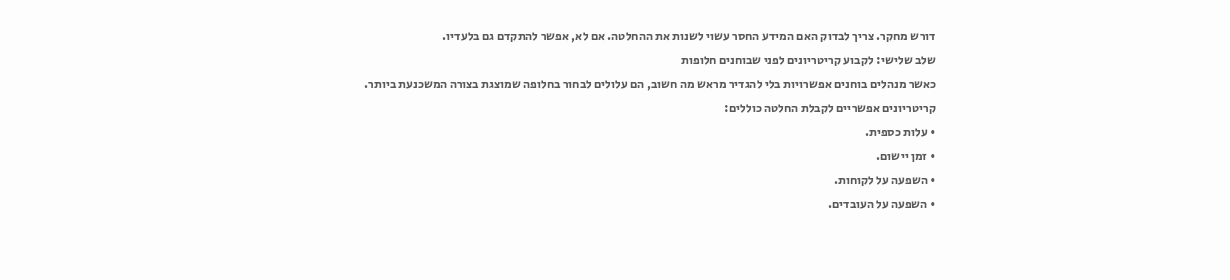דורש מחקר. צריך לבדוק האם המידע החסר עשוי לשנות את ההחלטה. אם לא, אפשר להתקדם גם בלעדיו.
שלב שלישי: לקבוע קריטריונים לפני שבוחנים חלופות
כאשר מנהלים בוחנים אפשרויות בלי להגדיר מראש מה חשוב, הם עלולים לבחור בחלופה שמוצגת בצורה המשכנעת ביותר.
קריטריונים אפשריים לקבלת החלטה כוללים:
• עלות כספית.
• זמן יישום.
• השפעה על לקוחות.
• השפעה על העובדים.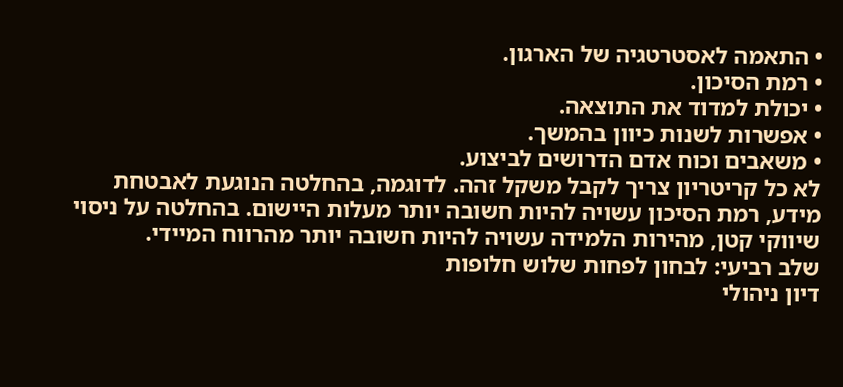• התאמה לאסטרטגיה של הארגון.
• רמת הסיכון.
• יכולת למדוד את התוצאה.
• אפשרות לשנות כיוון בהמשך.
• משאבים וכוח אדם הדרושים לביצוע.
לא כל קריטריון צריך לקבל משקל זהה. לדוגמה, בהחלטה הנוגעת לאבטחת מידע, רמת הסיכון עשויה להיות חשובה יותר מעלות היישום. בהחלטה על ניסוי שיווקי קטן, מהירות הלמידה עשויה להיות חשובה יותר מהרווח המיידי.
שלב רביעי: לבחון לפחות שלוש חלופות
דיון ניהולי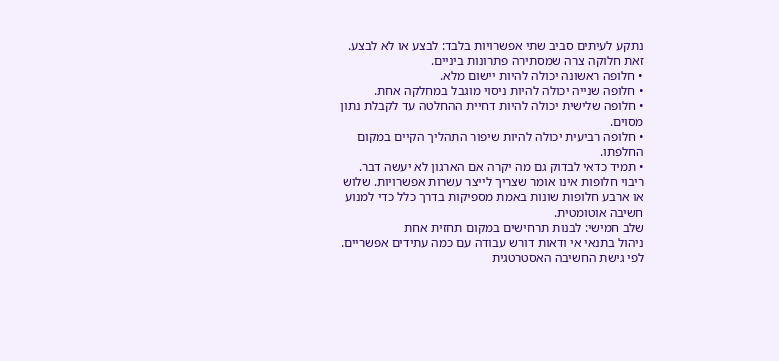נתקע לעיתים סביב שתי אפשרויות בלבד: לבצע או לא לבצע. זאת חלוקה צרה שמסתירה פתרונות ביניים.
• חלופה ראשונה יכולה להיות יישום מלא.
• חלופה שנייה יכולה להיות ניסוי מוגבל במחלקה אחת.
• חלופה שלישית יכולה להיות דחיית ההחלטה עד לקבלת נתון מסוים.
• חלופה רביעית יכולה להיות שיפור התהליך הקיים במקום החלפתו.
• תמיד כדאי לבדוק גם מה יקרה אם הארגון לא יעשה דבר.
ריבוי חלופות אינו אומר שצריך לייצר עשרות אפשרויות. שלוש או ארבע חלופות שונות באמת מספיקות בדרך כלל כדי למנוע חשיבה אוטומטית.
שלב חמישי: לבנות תרחישים במקום תחזית אחת
ניהול בתנאי אי ודאות דורש עבודה עם כמה עתידים אפשריים. לפי גישת החשיבה האסטרטגית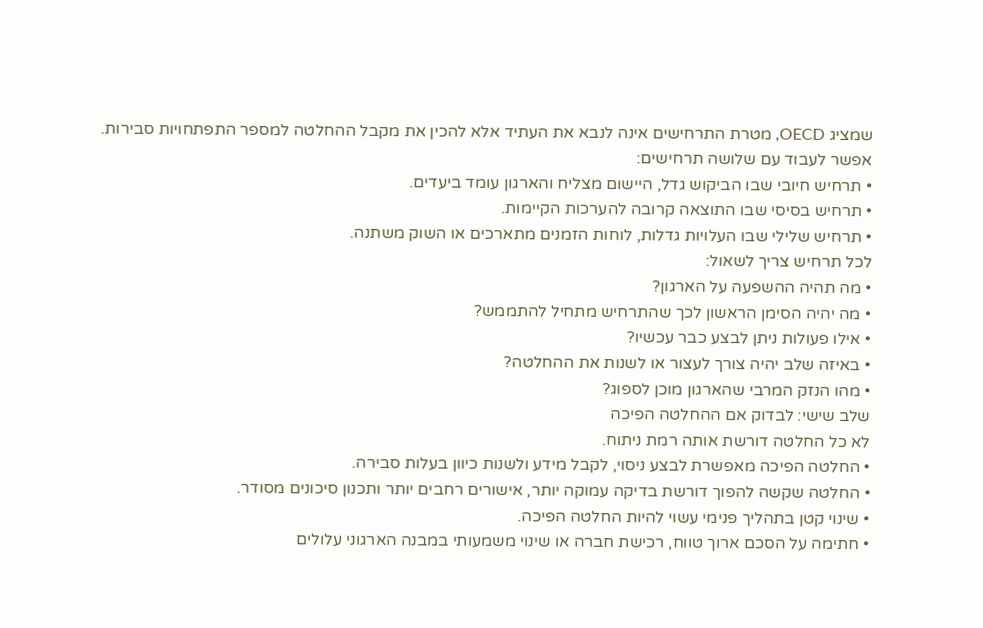שמציג OECD, מטרת התרחישים אינה לנבא את העתיד אלא להכין את מקבל ההחלטה למספר התפתחויות סבירות.
אפשר לעבוד עם שלושה תרחישים:
• תרחיש חיובי שבו הביקוש גדל, היישום מצליח והארגון עומד ביעדים.
• תרחיש בסיסי שבו התוצאה קרובה להערכות הקיימות.
• תרחיש שלילי שבו העלויות גדלות, לוחות הזמנים מתארכים או השוק משתנה.
לכל תרחיש צריך לשאול:
• מה תהיה ההשפעה על הארגון?
• מה יהיה הסימן הראשון לכך שהתרחיש מתחיל להתממש?
• אילו פעולות ניתן לבצע כבר עכשיו?
• באיזה שלב יהיה צורך לעצור או לשנות את ההחלטה?
• מהו הנזק המרבי שהארגון מוכן לספוג?
שלב שישי: לבדוק אם ההחלטה הפיכה
לא כל החלטה דורשת אותה רמת ניתוח.
• החלטה הפיכה מאפשרת לבצע ניסוי, לקבל מידע ולשנות כיוון בעלות סבירה.
• החלטה שקשה להפוך דורשת בדיקה עמוקה יותר, אישורים רחבים יותר ותכנון סיכונים מסודר.
• שינוי קטן בתהליך פנימי עשוי להיות החלטה הפיכה.
• חתימה על הסכם ארוך טווח, רכישת חברה או שינוי משמעותי במבנה הארגוני עלולים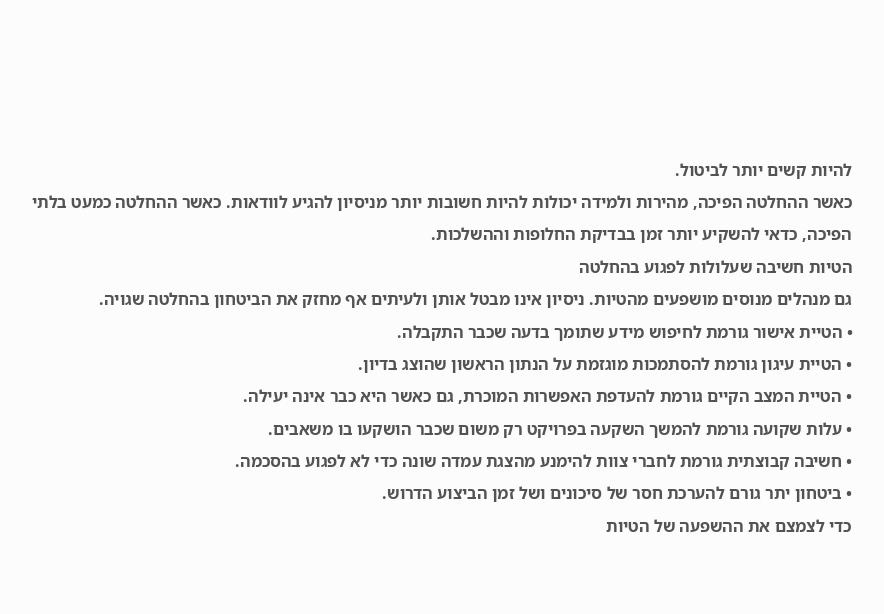להיות קשים יותר לביטול.
כאשר ההחלטה הפיכה, מהירות ולמידה יכולות להיות חשובות יותר מניסיון להגיע לוודאות. כאשר ההחלטה כמעט בלתי הפיכה, כדאי להשקיע יותר זמן בבדיקת החלופות וההשלכות.
הטיות חשיבה שעלולות לפגוע בהחלטה
גם מנהלים מנוסים מושפעים מהטיות. ניסיון אינו מבטל אותן ולעיתים אף מחזק את הביטחון בהחלטה שגויה.
• הטיית אישור גורמת לחיפוש מידע שתומך בדעה שכבר התקבלה.
• הטיית עיגון גורמת להסתמכות מוגזמת על הנתון הראשון שהוצג בדיון.
• הטיית המצב הקיים גורמת להעדפת האפשרות המוכרת, גם כאשר היא כבר אינה יעילה.
• עלות שקועה גורמת להמשך השקעה בפרויקט רק משום שכבר הושקעו בו משאבים.
• חשיבה קבוצתית גורמת לחברי צוות להימנע מהצגת עמדה שונה כדי לא לפגוע בהסכמה.
• ביטחון יתר גורם להערכת חסר של סיכונים ושל זמן הביצוע הדרוש.
כדי לצמצם את ההשפעה של הטיות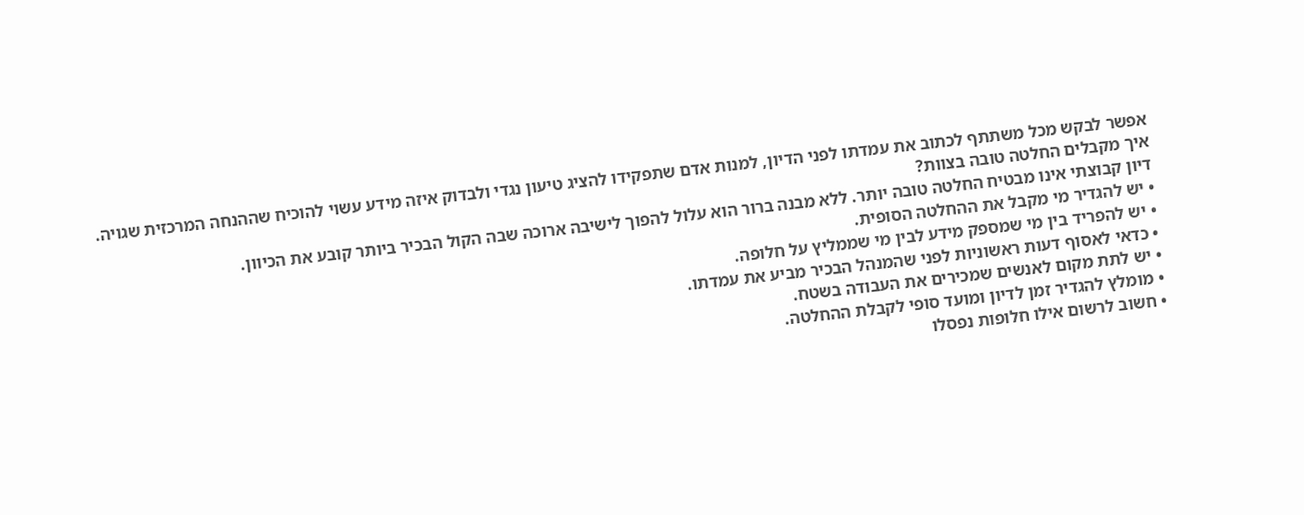אפשר לבקש מכל משתתף לכתוב את עמדתו לפני הדיון, למנות אדם שתפקידו להציג טיעון נגדי ולבדוק איזה מידע עשוי להוכיח שההנחה המרכזית שגויה.
איך מקבלים החלטה טובה בצוות?
דיון קבוצתי אינו מבטיח החלטה טובה יותר. ללא מבנה ברור הוא עלול להפוך לישיבה ארוכה שבה הקול הבכיר ביותר קובע את הכיוון.
• יש להגדיר מי מקבל את ההחלטה הסופית.
• יש להפריד בין מי שמספק מידע לבין מי שממליץ על חלופה.
• כדאי לאסוף דעות ראשוניות לפני שהמנהל הבכיר מביע את עמדתו.
• יש לתת מקום לאנשים שמכירים את העבודה בשטח.
• מומלץ להגדיר זמן לדיון ומועד סופי לקבלת ההחלטה.
• חשוב לרשום אילו חלופות נפסלו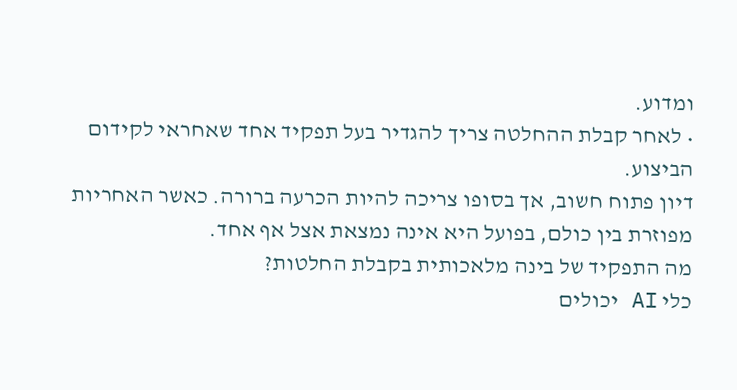ומדוע.
• לאחר קבלת ההחלטה צריך להגדיר בעל תפקיד אחד שאחראי לקידום הביצוע.
דיון פתוח חשוב, אך בסופו צריכה להיות הכרעה ברורה. כאשר האחריות מפוזרת בין כולם, בפועל היא אינה נמצאת אצל אף אחד.
מה התפקיד של בינה מלאכותית בקבלת החלטות?
כלי AI יכולים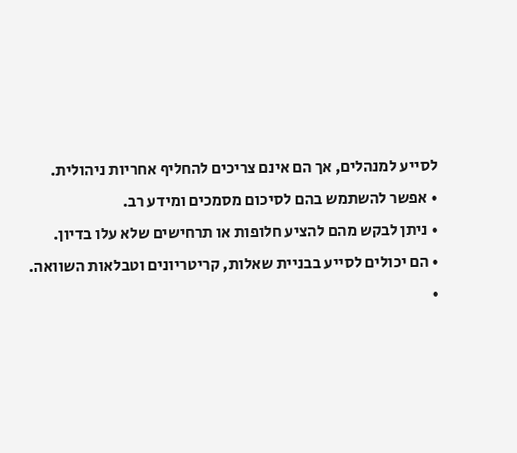לסייע למנהלים, אך הם אינם צריכים להחליף אחריות ניהולית.
• אפשר להשתמש בהם לסיכום מסמכים ומידע רב.
• ניתן לבקש מהם להציע חלופות או תרחישים שלא עלו בדיון.
• הם יכולים לסייע בבניית שאלות, קריטריונים וטבלאות השוואה.
•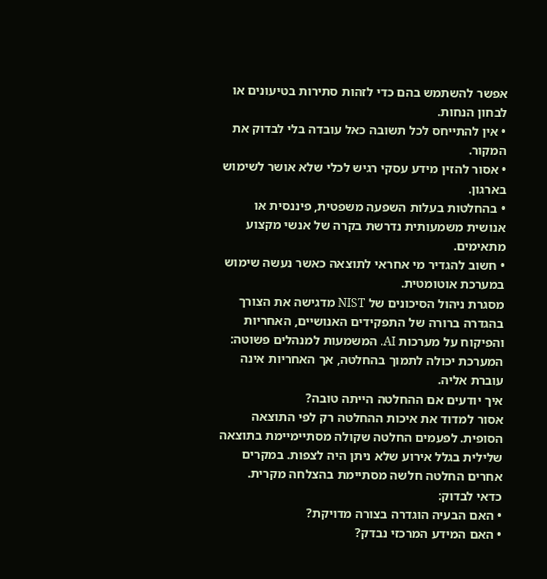אפשר להשתמש בהם כדי לזהות סתירות בטיעונים או לבחון הנחות.
• אין להתייחס לכל תשובה כאל עובדה בלי לבדוק את המקור.
• אסור להזין מידע עסקי רגיש לכלי שלא אושר לשימוש בארגון.
• בהחלטות בעלות השפעה משפטית, פיננסית או אנושית משמעותית נדרשת בקרה של אנשי מקצוע מתאימים.
• חשוב להגדיר מי אחראי לתוצאה כאשר נעשה שימוש במערכת אוטומטית.
מסגרת ניהול הסיכונים של NIST מדגישה את הצורך בהגדרה ברורה של התפקידים האנושיים, האחריות והפיקוח על מערכות AI. המשמעות למנהלים פשוטה: המערכת יכולה לתמוך בהחלטה, אך האחריות אינה עוברת אליה.
איך יודעים אם ההחלטה הייתה טובה?
אסור למדוד את איכות ההחלטה רק לפי התוצאה הסופית. לפעמים החלטה שקולה מסתיימיימת בתוצאה שלילית בגלל אירוע שלא ניתן היה לצפות. במקרים אחרים החלטה חלשה מסתיימת בהצלחה מקרית.
כדאי לבדוק:
• האם הבעיה הוגדרה בצורה מדויקת?
• האם המידע המרכזי נבדק?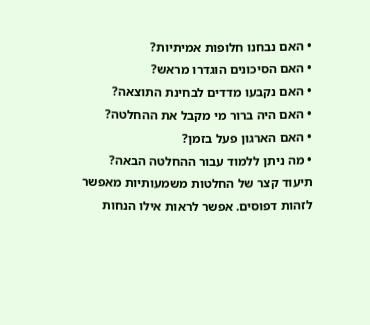• האם נבחנו חלופות אמיתיות?
• האם הסיכונים הוגדרו מראש?
• האם נקבעו מדדים לבחינת התוצאה?
• האם היה ברור מי מקבל את ההחלטה?
• האם הארגון פעל בזמן?
• מה ניתן ללמוד עבור ההחלטה הבאה?
תיעוד קצר של החלטות משמעותיות מאפשר לזהות דפוסים. אפשר לראות אילו הנחות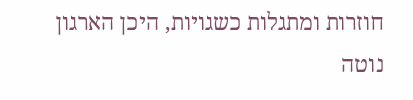חוזרות ומתגלות כשגויות, היכן הארגון נוטה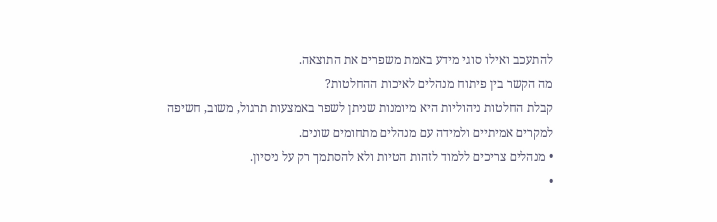להתעכב ואילו סוגי מידע באמת משפרים את התוצאה.
מה הקשר בין פיתוח מנהלים לאיכות ההחלטות?
קבלת החלטות ניהוליות היא מיומנות שניתן לשפר באמצעות תרגול, משוב, חשיפה למקרים אמיתיים ולמידה עם מנהלים מתחומים שונים.
• מנהלים צריכים ללמוד לזהות הטיות ולא להסתמך רק על ניסיון.
•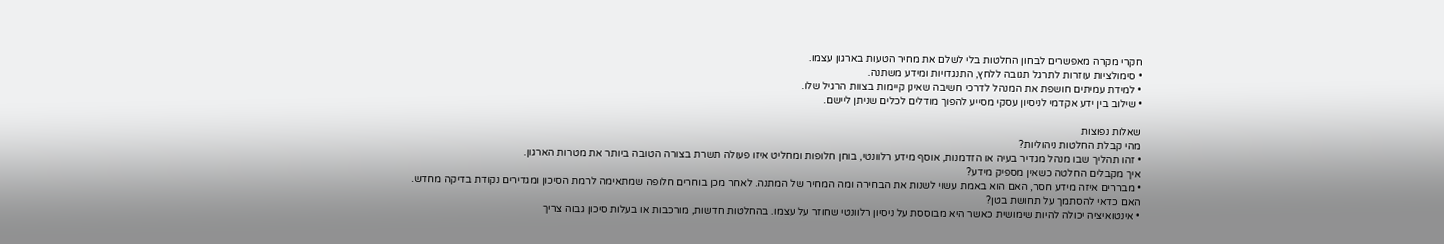חקרי מקרה מאפשרים לבחון החלטות בלי לשלם את מחיר הטעות בארגון עצמו.
• סימולציות עוזרות לתרגל תגובה ללחץ, התנגדויות ומידע משתנה.
• למידת עמיתים חושפת את המנהל לדרכי חשיבה שאינן קיימות בצוות הרגיל שלו.
• שילוב בין ידע אקדמי לניסיון עסקי מסייע להפוך מודלים לכלים שניתן ליישם.

שאלות נפוצות
מהי קבלת החלטות ניהוליות?
• זהו תהליך שבו מנהל מגדיר בעיה או הזדמנות, אוסף מידע רלוונטי, בוחן חלופות ומחליט איזו פעולה תשרת בצורה הטובה ביותר את מטרות הארגון.
איך מקבלים החלטה כשאין מספיק מידע?
• מבררים איזה מידע חסר, האם הוא באמת עשוי לשנות את הבחירה ומה המחיר של המתנה. לאחר מכן בוחרים חלופה שמתאימה לרמת הסיכון ומגדירים נקודת בדיקה מחדש.
האם כדאי להסתמך על תחושת בטן?
• אינטואיציה יכולה להיות שימושית כאשר היא מבוססת על ניסיון רלוונטי שחוזר על עצמו. בהחלטות חדשות, מורכבות או בעלות סיכון גבוה צריך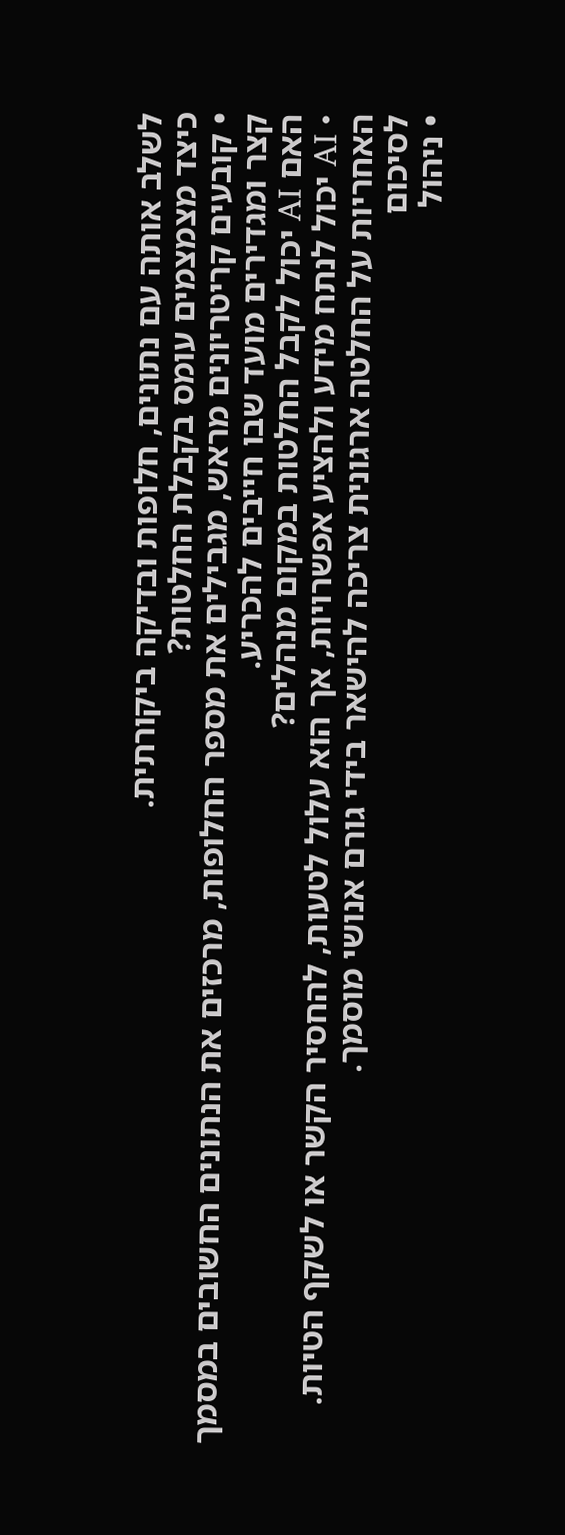לשלב אותה עם נתונים, חלופות ובדיקה ביקורתית.
כיצד מצמצמים עומס בקבלת החלטות?
• קובעים קריטריונים מראש, מגבילים את מספר החלופות, מרכזים את הנתונים החשובים במסמך קצר ומגדירים מועד שבו חייבים להכריע.
האם AI יכול לקבל החלטות במקום מנהלים?
• AI יכול לנתח מידע ולהציע אפשרויות, אך הוא עלול לטעות, להחסיר הקשר או לשקף הטיות. האחריות על החלטה ארגונית צריכה להישאר בידי גורם אנושי מוסמך.
לסיכום
• ניהול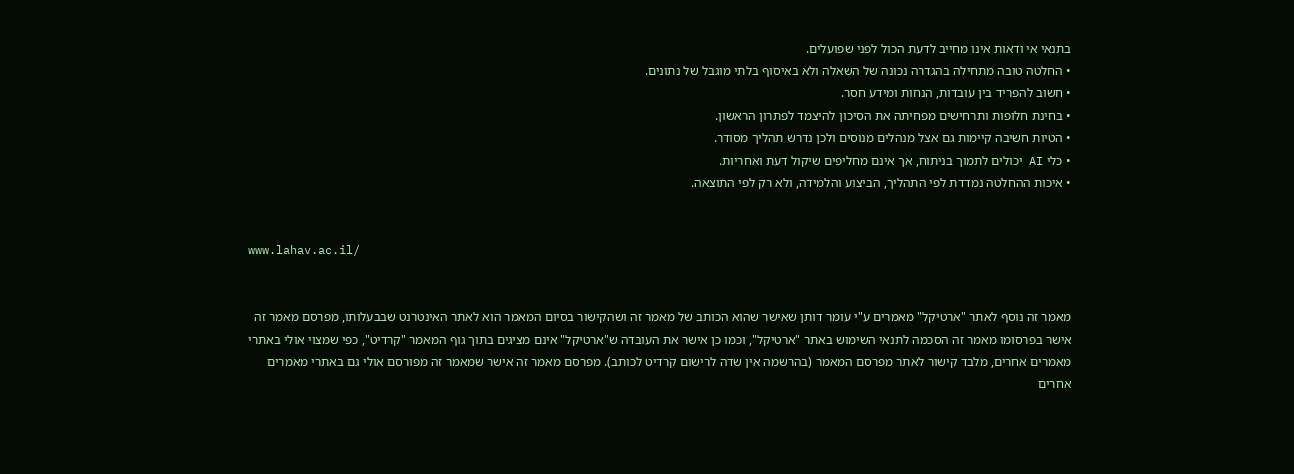בתנאי אי ודאות אינו מחייב לדעת הכול לפני שפועלים.
• החלטה טובה מתחילה בהגדרה נכונה של השאלה ולא באיסוף בלתי מוגבל של נתונים.
• חשוב להפריד בין עובדות, הנחות ומידע חסר.
• בחינת חלופות ותרחישים מפחיתה את הסיכון להיצמד לפתרון הראשון.
• הטיות חשיבה קיימות גם אצל מנהלים מנוסים ולכן נדרש תהליך מסודר.
• כלי AI יכולים לתמוך בניתוח, אך אינם מחליפים שיקול דעת ואחריות.
• איכות ההחלטה נמדדת לפי התהליך, הביצוע והלמידה, ולא רק לפי התוצאה.


www.lahav.ac.il/


מאמר זה נוסף לאתר "ארטיקל" מאמרים ע"י עומר דותן שאישר שהוא הכותב של מאמר זה ושהקישור בסיום המאמר הוא לאתר האינטרנט שבבעלותו, מפרסם מאמר זה אישר בפרסומו מאמר זה הסכמה לתנאי השימוש באתר "ארטיקל", וכמו כן אישר את העובדה ש"ארטיקל" אינם מציגים בתוך גוף המאמר "קרדיט", כפי שמצוי אולי באתרי מאמרים אחרים, מלבד קישור לאתר מפרסם המאמר (בהרשמה אין שדה לרישום קרדיט לכותב). מפרסם מאמר זה אישר שמאמר זה מפורסם אולי גם באתרי מאמרים אחרים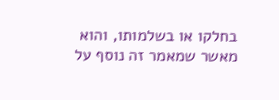בחלקו או בשלמותו, והוא מאשר שמאמר זה נוסף על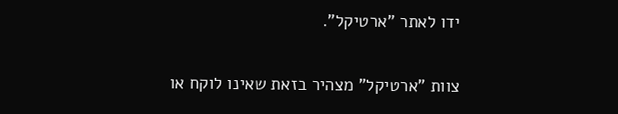ידו לאתר "ארטיקל".

צוות "ארטיקל" מצהיר בזאת שאינו לוקח או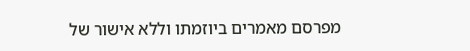מפרסם מאמרים ביוזמתו וללא אישור של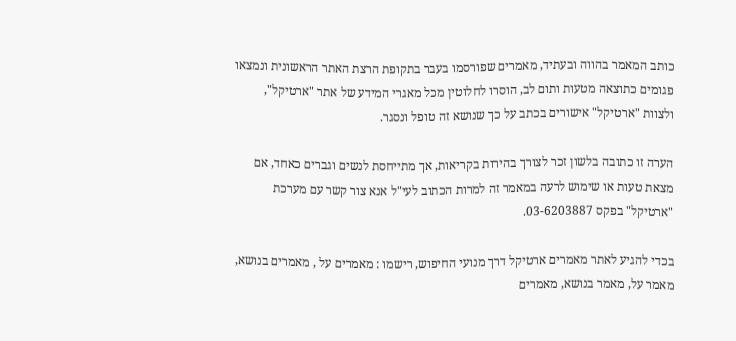כותב המאמר בהווה ובעתיד, מאמרים שפורסמו בעבר בתקופת הרצת האתר הראשונית ונמצאו פגומים כתוצאה מטעות ותום לב, הוסרו לחלוטין מכל מאגרי המידע של אתר "ארטיקל", ולצוות "ארטיקל" אישורים בכתב על כך שנושא זה טופל ונסגר.

הערה זו כתובה בלשון זכר לצורך בהירות בקריאות, אך מתייחסת לנשים וגברים כאחד, אם מצאת טעות או שימוש לרעה במאמר זה למרות הכתוב לעי"ל אנא צור קשר עם מערכת "ארטיקל" בפקס 03-6203887.

בכדי להגיע לאתר מאמרים ארטיקל דרך מנועי החיפוש, רישמו : מאמרים על , מאמרים בנושא, מאמר על, מאמר בנושא, מאמרים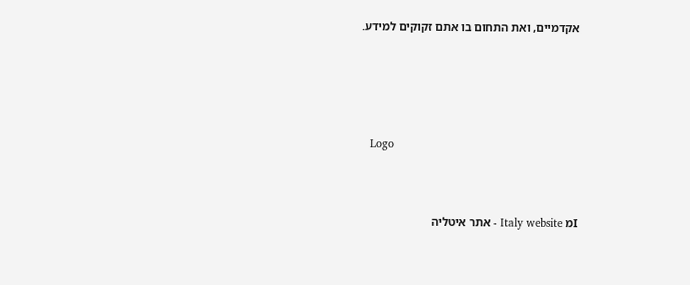אקדמיים, ואת התחום בו אתם זקוקים למידע.





   Logo



Iמ Italy website - אתר איטליה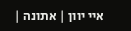איי יוון | אתונה |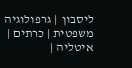ליסבון  | גרפולוגיה משפטית | כרתים | איטליה |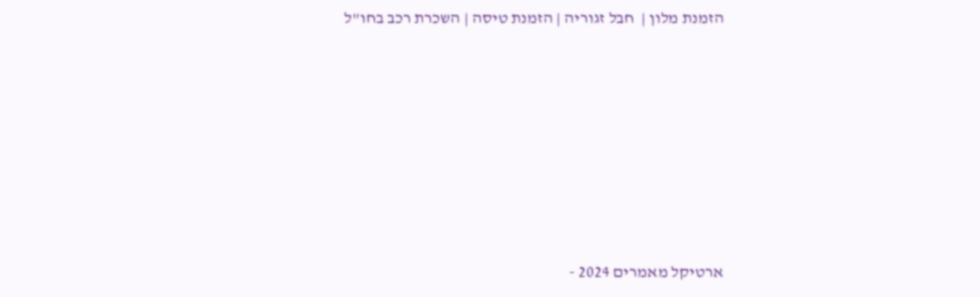הזמנת מלון |  חבל זגוריה | הזמנת טיסה | השכרת רכב בחו"ל











ארטיקל מאמרים 2024 -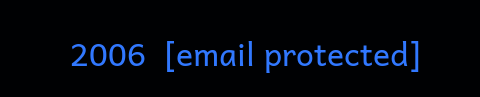2006  [email protected]